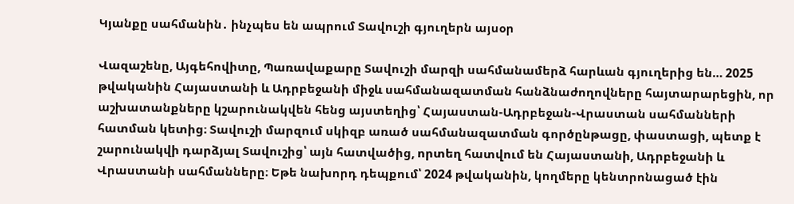Կյանքը սահմանին․ ինչպես են ապրում Տավուշի գյուղերն այսօր

Վազաշենը, Այգեհովիտը, Պառավաքարը Տավուշի մարզի սահմանամերձ հարևան գյուղերից են… 2025 թվականին Հայաստանի և Ադրբեջանի միջև սահմանազատման հանձնաժողովները հայտարարեցին, որ աշխատանքները կշարունակվեն հենց այստեղից՝ Հայաստան-Ադրբեջան-Վրաստան սահմանների հատման կետից։ Տավուշի մարզում սկիզբ առած սահմանազատման գործընթացը, փաստացի, պետք է շարունակվի դարձյալ Տավուշից՝ այն հատվածից, որտեղ հատվում են Հայաստանի, Ադրբեջանի և Վրաստանի սահմանները։ Եթե նախորդ դեպքում՝ 2024 թվականին, կողմերը կենտրոնացած էին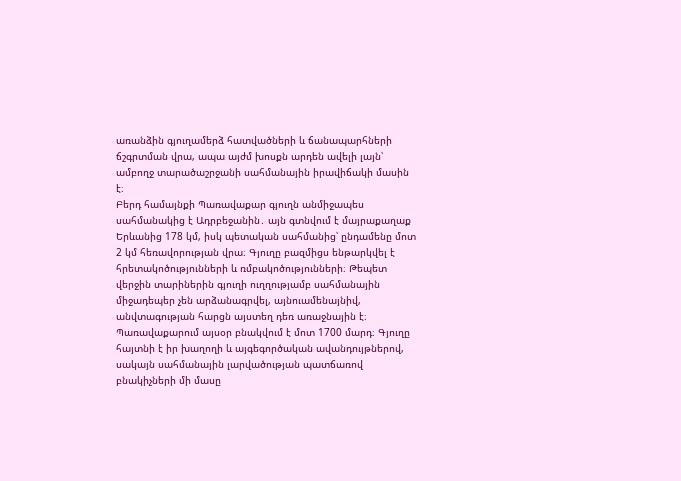առանձին գյուղամերձ հատվածների և ճանապարհների ճշգրտման վրա, ապա այժմ խոսքն արդեն ավելի լայն՝ ամբողջ տարածաշրջանի սահմանային իրավիճակի մասին է։
Բերդ համայնքի Պառավաքար գյուղն անմիջապես սահմանակից է Ադրբեջանին․ այն գտնվում է մայրաքաղաք Երևանից 178 կմ, իսկ պետական սահմանից՝ ընդամենը մոտ 2 կմ հեռավորության վրա։ Գյուղը բազմիցս ենթարկվել է հրետակոծությունների և ռմբակոծությունների։ Թեպետ վերջին տարիներին գյուղի ուղղությամբ սահմանային միջադեպեր չեն արձանագրվել, այնուամենայնիվ, անվտագության հարցն այստեղ դեռ առաջնային է։
Պառավաքարում այսօր բնակվում է մոտ 1700 մարդ։ Գյուղը հայտնի է իր խաղողի և այգեգործական ավանդույթներով, սակայն սահմանային լարվածության պատճառով բնակիչների մի մասը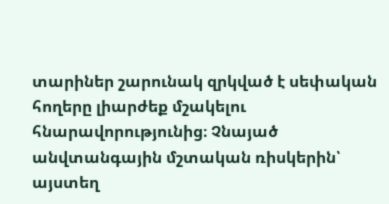տարիներ շարունակ զրկված է սեփական հողերը լիարժեք մշակելու հնարավորությունից։ Չնայած անվտանգային մշտական ռիսկերին՝ այստեղ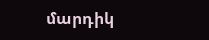մարդիկ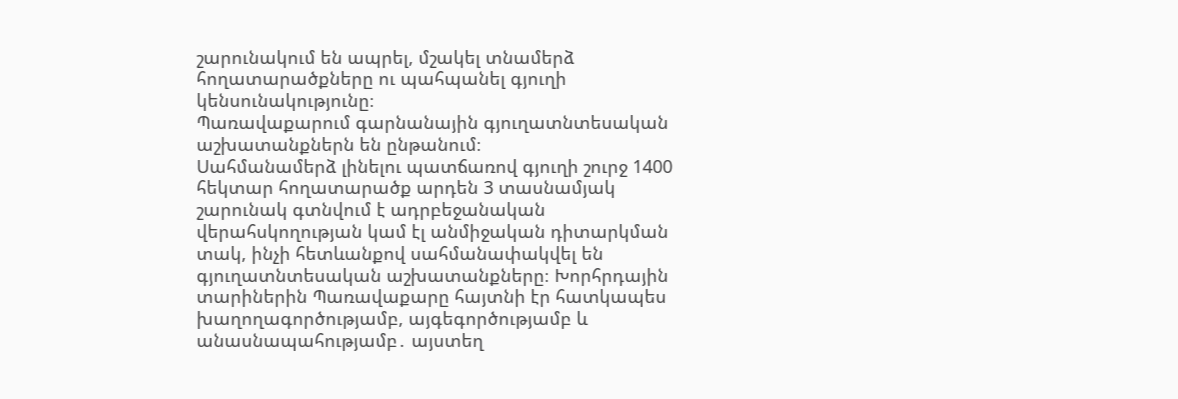շարունակում են ապրել, մշակել տնամերձ հողատարածքները ու պահպանել գյուղի կենսունակությունը։
Պառավաքարում գարնանային գյուղատնտեսական աշխատանքներն են ընթանում։
Սահմանամերձ լինելու պատճառով գյուղի շուրջ 1400 հեկտար հողատարածք արդեն 3 տասնամյակ շարունակ գտնվում է ադրբեջանական վերահսկողության կամ էլ անմիջական դիտարկման տակ, ինչի հետևանքով սահմանափակվել են գյուղատնտեսական աշխատանքները։ Խորհրդային տարիներին Պառավաքարը հայտնի էր հատկապես խաղողագործությամբ, այգեգործությամբ և անասնապահությամբ․ այստեղ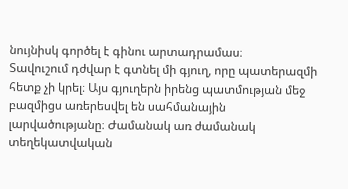նույնիսկ գործել է գինու արտադրամաս։
Տավուշում դժվար է գտնել մի գյուղ, որը պատերազմի հետք չի կրել։ Այս գյուղերն իրենց պատմության մեջ բազմիցս առերեսվել են սահմանային լարվածությանը։ Ժամանակ առ ժամանակ տեղեկատվական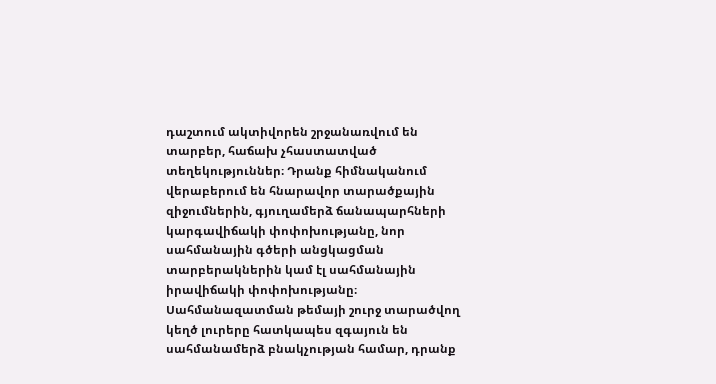դաշտում ակտիվորեն շրջանառվում են տարբեր, հաճախ չհաստատված տեղեկություններ։ Դրանք հիմնականում վերաբերում են հնարավոր տարածքային զիջումներին, գյուղամերձ ճանապարհների կարգավիճակի փոփոխությանը, նոր սահմանային գծերի անցկացման տարբերակներին կամ էլ սահմանային իրավիճակի փոփոխությանը։
Սահմանազատման թեմայի շուրջ տարածվող կեղծ լուրերը հատկապես զգայուն են սահմանամերձ բնակչության համար, դրանք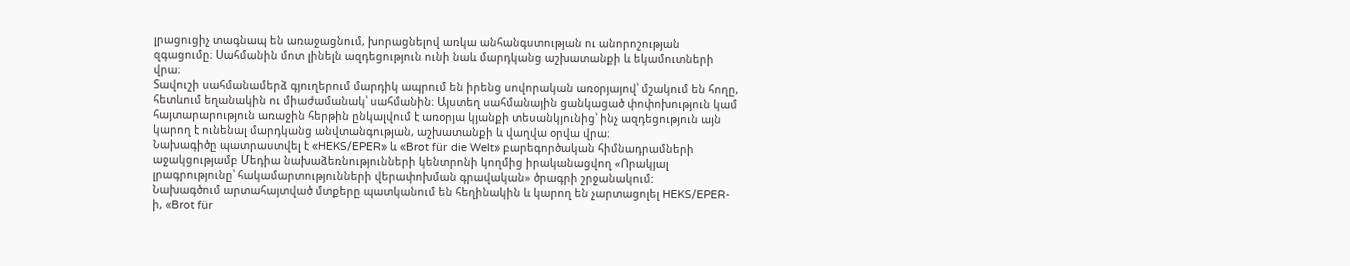լրացուցիչ տագնապ են առաջացնում, խորացնելով առկա անհանգստության ու անորոշության զգացումը։ Սահմանին մոտ լինելն ազդեցություն ունի նաև մարդկանց աշխատանքի և եկամուտների վրա։
Տավուշի սահմանամերձ գյուղերում մարդիկ ապրում են իրենց սովորական առօրյայով՝ մշակում են հողը, հետևում եղանակին ու միաժամանակ՝ սահմանին։ Այստեղ սահմանային ցանկացած փոփոխություն կամ հայտարարություն առաջին հերթին ընկալվում է առօրյա կյանքի տեսանկյունից՝ ինչ ազդեցություն այն կարող է ունենալ մարդկանց անվտանգության, աշխատանքի և վաղվա օրվա վրա։
Նախագիծը պատրաստվել է «HEKS/EPER» և «Brot für die Welt» բարեգործական հիմնադրամների աջակցությամբ Մեդիա նախաձեռնությունների կենտրոնի կողմից իրականացվող «Որակյալ լրագրությունը՝ հակամարտությունների վերափոխման գրավական» ծրագրի շրջանակում:
Նախագծում արտահայտված մտքերը պատկանում են հեղինակին և կարող են չարտացոլել HEKS/EPER-ի, «Brot für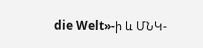die Welt»-ի և ՄՆԿ-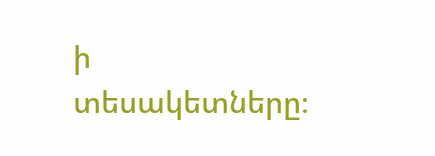ի տեսակետները։